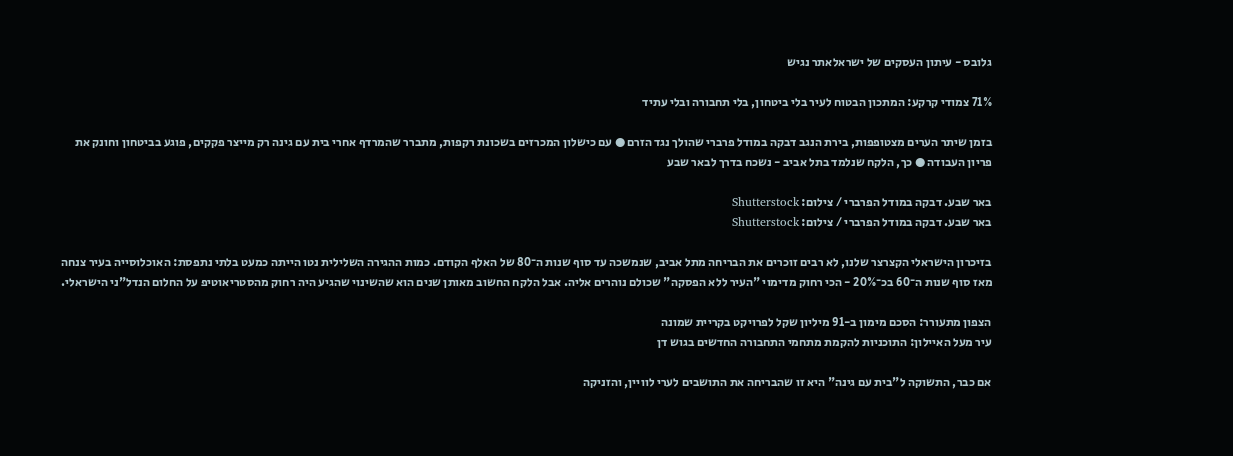גלובס - עיתון העסקים של ישראלאתר נגיש

71% צמודי קרקע: המתכון הבטוח לעיר בלי ביטחון, בלי תחבורה ובלי עתיד

בזמן שיתר הערים מצטופפות, בירת הנגב דבקה במודל פרברי שהולך נגד הזרם ● עם כישלון המכרזים בשכונת רקפות, מתברר שהמרדף אחרי בית עם גינה רק מייצר פקקים, פוגע בביטחון וחונק את פריון העבודה ● כך, הלקח שנלמד בתל אביב - נשכח בדרך לבאר שבע

באר שבע. דבקה במודל הפרברי / צילום: Shutterstock
באר שבע. דבקה במודל הפרברי / צילום: Shutterstock

בזיכרון הישראלי הקצרצר שלנו, לא רבים זוכרים את הבריחה מתל אביב, שנמשכה עד סוף שנות ה־80 של האלף הקודם. כמות ההגירה השלילית נטו הייתה כמעט בלתי נתפסת: האוכלוסייה בעיר צנחה מאז סוף שנות ה־60 בכ־20% - הכי רחוק מדימוי "העיר ללא הפסקה" שכולם נוהרים אליה. אבל הלקח החשוב מאותן שנים הוא שהשינוי שהגיע היה רחוק מהסטריאוטיפ על החלום הנדל"ני הישראלי.

הצפון מתעורר: הסכם מימון ב-91 מיליון שקל לפרויקט בקריית שמונה
עיר מעל האיילון: התוכניות להקמת מתחמי התחבורה החדשים בגוש דן

אם כבר, התשוקה ל"בית עם גינה" היא זו שהבריחה את התושבים לערי לוויין, והזניקה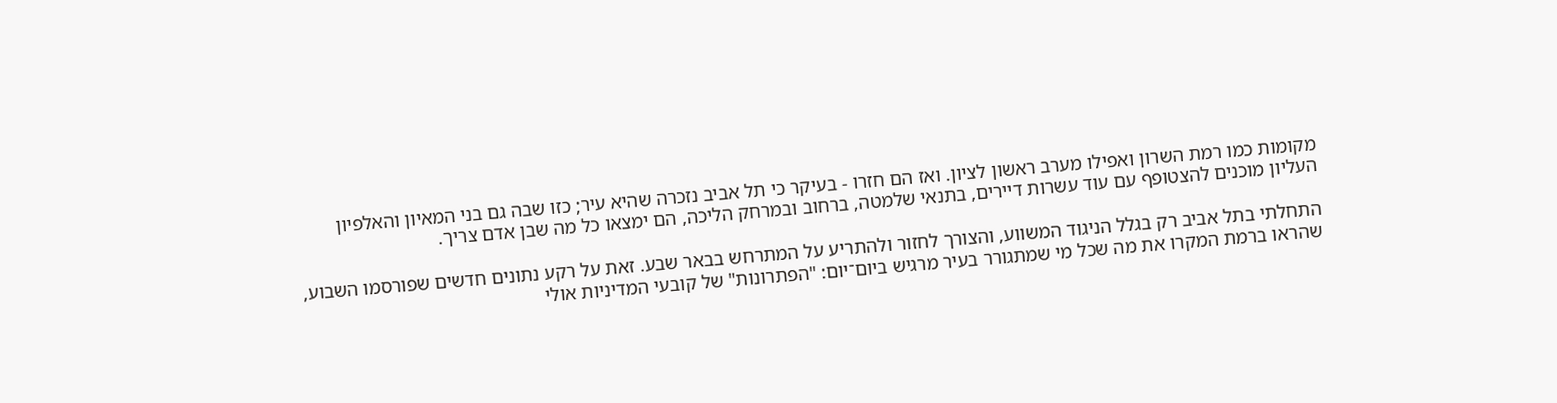מקומות כמו רמת השרון ואפילו מערב ראשון לציון. ואז הם חזרו - בעיקר כי תל אביב נזכרה שהיא עיר; כזו שבה גם בני המאיון והאלפיון העליון מוכנים להצטופף עם עוד עשרות דיירים, בתנאי שלמטה, ברחוב ובמרחק הליכה, הם ימצאו כל מה שבן אדם צריך.

התחלתי בתל אביב רק בגלל הניגוד המשווע, והצורך לחזור ולהתריע על המתרחש בבאר שבע. זאת על רקע נתונים חדשים שפורסמו השבוע, שהראו ברמת המקרו את מה שכל מי שמתגורר בעיר מרגיש ביום־יום: "הפתרונות" של קובעי המדיניות אולי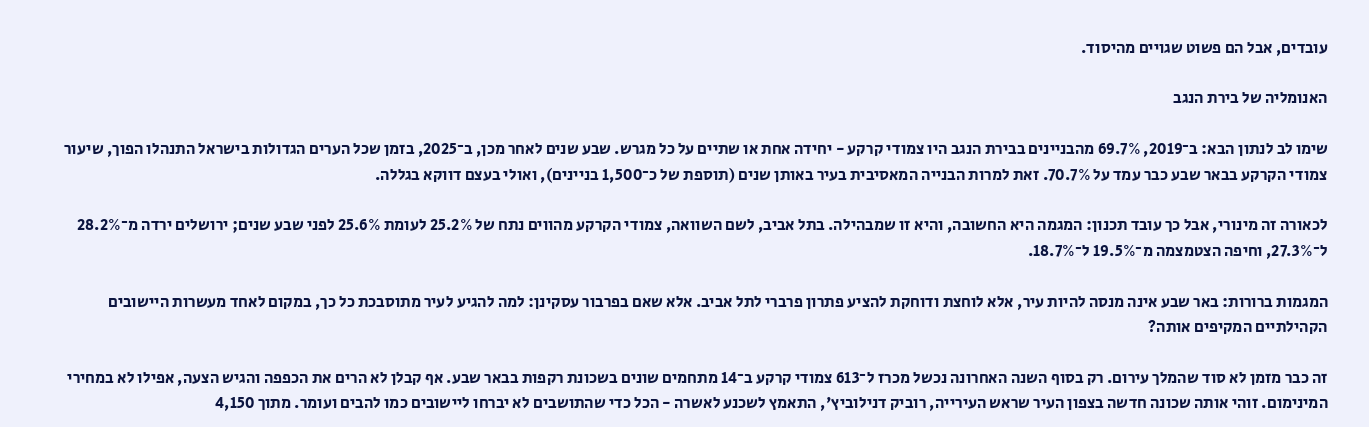עובדים, אבל הם פשוט שגויים מהיסוד.

האנומליה של בירת הנגב

שימו לב לנתון הבא: ב־2019, 69.7% מהבניינים בבירת הנגב היו צמודי קרקע - יחידה אחת או שתיים על כל מגרש. שבע שנים לאחר מכן, ב־2025, בזמן שכל הערים הגדולות בישראל התנהלו הפוך, שיעור צמודי הקרקע בבאר שבע כבר עמד על 70.7%. זאת למרות הבנייה המאסיבית בעיר באותן שנים (תוספת של כ־1,500 בניינים), ואולי בעצם דווקא בגללה.

לכאורה זה מינורי, אבל כך עובד תכנון: המגמה היא החשובה, והיא זו שמבהילה. בתל אביב, לשם השוואה, צמודי הקרקע מהווים נתח של 25.2% לעומת 25.6% לפני שבע שנים; ירושלים ירדה מ־28.2% ל־27.3%, וחיפה הצטמצמה מ־19.5% ל־18.7%.

המגמות ברורות: באר שבע אינה מנסה להיות עיר, אלא לוחצת ודוחקת להציע פתרון פרברי לתל אביב. אלא שאם בפרבור עסקינן: למה להגיע לעיר מתוסבכת כל כך, במקום לאחד מעשרות היישובים הקהילתיים המקיפים אותה?

זה כבר מזמן לא סוד שהמלך עירום. רק בסוף השנה האחרונה נכשל מכרז ל־613 צמודי קרקע ב־14 מתחמים שונים בשכונת רקפות בבאר שבע. אף קבלן לא הרים את הכפפה והגיש הצעה, אפילו לא במחירי המינימום. זוהי אותה שכונה חדשה בצפון העיר שראש העירייה, רוביק דנילוביץ', התאמץ לשכנע לאשרה - הכל כדי שהתושבים לא יברחו ליישובים כמו להבים ועומר. מתוך 4,150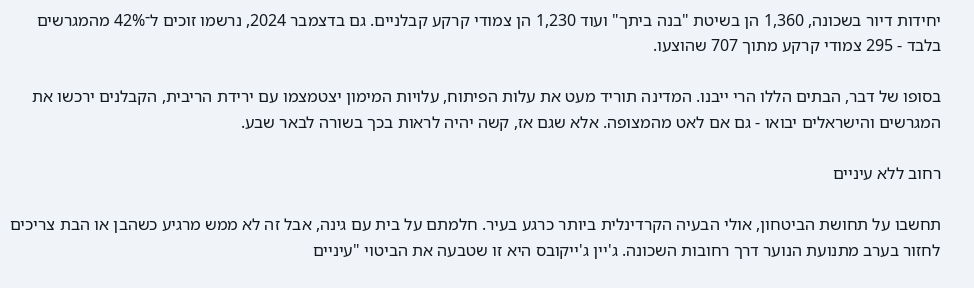יחידות דיור בשכונה, 1,360 הן בשיטת "בנה ביתך" ועוד 1,230 הן צמודי קרקע קבלניים. גם בדצמבר 2024, נרשמו זוכים ל־42% מהמגרשים בלבד - 295 צמודי קרקע מתוך 707 שהוצעו.

בסופו של דבר, הבתים הללו הרי ייבנו. המדינה תוריד מעט את עלות הפיתוח, עלויות המימון יצטמצמו עם ירידת הריבית, הקבלנים ירכשו את המגרשים והישראלים יבואו - גם אם לאט מהמצופה. אלא שגם אז, קשה יהיה לראות בכך בשורה לבאר שבע.

רחוב ללא עיניים

תחשבו על תחושת הביטחון, אולי הבעיה הקרדינלית ביותר כרגע בעיר. חלמתם על בית עם גינה, אבל זה לא ממש מרגיע כשהבן או הבת צריכים לחזור בערב מתנועת הנוער דרך רחובות השכונה. ג'יין ג'ייקובס היא זו שטבעה את הביטוי "עיניים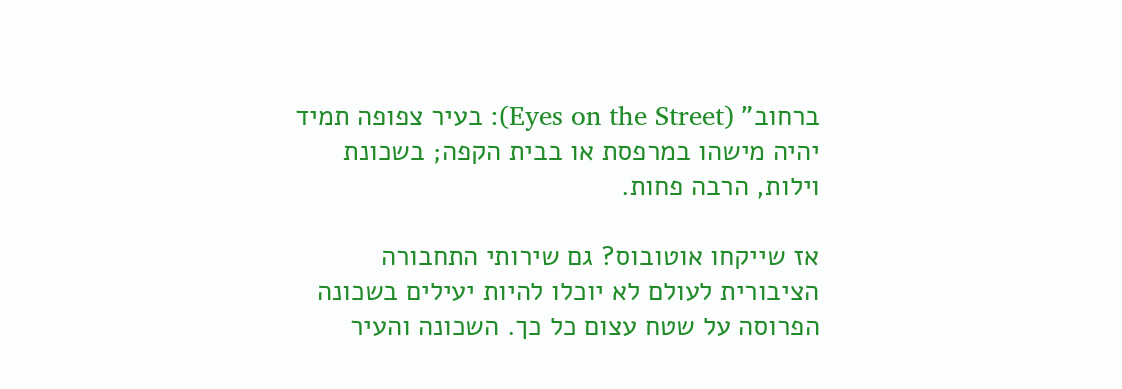ברחוב" (Eyes on the Street): בעיר צפופה תמיד יהיה מישהו במרפסת או בבית הקפה; בשכונת וילות, הרבה פחות.

אז שייקחו אוטובוס? גם שירותי התחבורה הציבורית לעולם לא יוכלו להיות יעילים בשכונה הפרוסה על שטח עצום כל כך. השכונה והעיר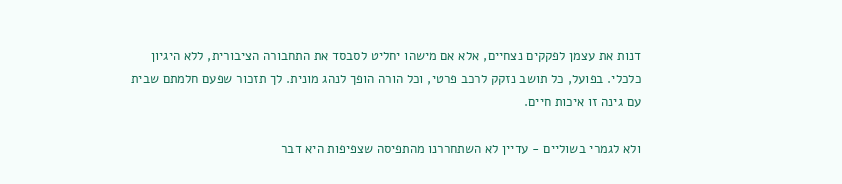דנות את עצמן לפקקים נצחיים, אלא אם מישהו יחליט לסבסד את התחבורה הציבורית, ללא היגיון כלכלי. בפועל, כל תושב נזקק לרכב פרטי, וכל הורה הופך לנהג מונית. לך תזכור שפעם חלמתם שבית עם גינה זו איכות חיים.

ולא לגמרי בשוליים - עדיין לא השתחררנו מהתפיסה שצפיפות היא דבר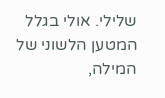שלילי. אולי בגלל המטען הלשוני של המילה,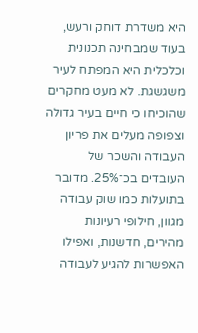היא משדרת דוחק ורעש, בעוד שמבחינה תכנונית וכלכלית היא המפתח לעיר משגשגת. לא מעט מחקרים שהוכיחו כי חיים בעיר גדולה וצפופה מעלים את פריון העבודה והשכר של העובדים בכ־25%. מדובר בתועלות כמו שוק עבודה מגוון, חילופי רעיונות מהירים, חדשנות, ואפילו האפשרות להגיע לעבודה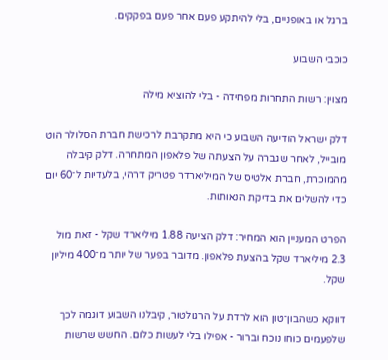ברגל או באופניים, בלי להיתקע פעם אחר פעם בפקקים.

כוכבי השבוע

מצוין: רשות התחרות מפחידה - בלי להוציא מילה

דלק ישראל הודיעה השבוע כי היא מתקרבת לרכישת חברת הסלולר הוט מובייל, לאחר שגברה על הצעתה של פלאפון המתחרה. דלק קיבלה מהמוכרת, חברת אלטיס של המיליארדר פטריק דרהי, בלעדיות ל־60 יום כדי להשלים את בדיקת הנאותות.

הפרט המעניין הוא המחיר: דלק הציעה 1.88 מיליארד שקל - זאת מול 2.3 מיליארד שקל בהצעת פלאפון. מדובר בפער של יותר מ־400 מיליון שקל.

דווקא כשהבון־טון הוא לרדת על הרגולטור, קיבלנו השבוע דוגמה לכך שלפעמים כוחו נוכח וברור - אפילו בלי לעשות כלום. החשש שרשות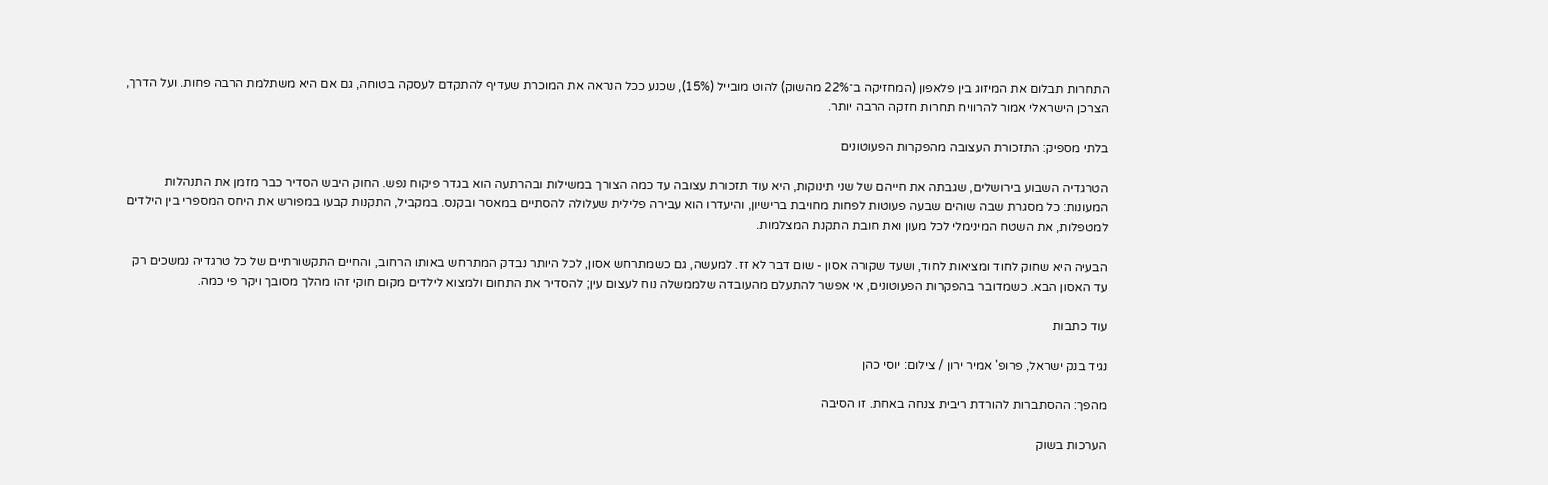התחרות תבלום את המיזוג בין פלאפון (המחזיקה ב־22% מהשוק) להוט מובייל (15%), שכנע ככל הנראה את המוכרת שעדיף להתקדם לעסקה בטוחה, גם אם היא משתלמת הרבה פחות. ועל הדרך, הצרכן הישראלי אמור להרוויח תחרות חזקה הרבה יותר.

בלתי מספיק: התזכורת העצובה מהפקרות הפעוטונים

הטרגדיה השבוע בירושלים, שגבתה את חייהם של שני תינוקות, היא עוד תזכורת עצובה עד כמה הצורך במשילות ובהרתעה הוא בגדר פיקוח נפש. החוק היבש הסדיר כבר מזמן את התנהלות המעונות: כל מסגרת שבה שוהים שבעה פעוטות לפחות מחויבת ברישיון, והיעדרו הוא עבירה פלילית שעלולה להסתיים במאסר ובקנס. במקביל, התקנות קבעו במפורש את היחס המספרי בין הילדים למטפלות, את השטח המינימלי לכל מעון ואת חובת התקנת המצלמות.

הבעיה היא שחוק לחוד ומציאות לחוד, ושעד שקורה אסון - שום דבר לא זז. למעשה, גם כשמתרחש אסון, לכל היותר נבדק המתרחש באותו הרחוב, והחיים התקשורתיים של כל טרגדיה נמשכים רק עד האסון הבא. כשמדובר בהפקרות הפעוטונים, אי אפשר להתעלם מהעובדה שלממשלה נוח לעצום עין; להסדיר את התחום ולמצוא לילדים מקום חוקי זהו מהלך מסובך ויקר פי כמה.

עוד כתבות

נגיד בנק ישראל, פרופ' אמיר ירון / צילום: יוסי כהן

מהפך: ההסתברות להורדת ריבית צנחה באחת. זו הסיבה

הערכות בשוק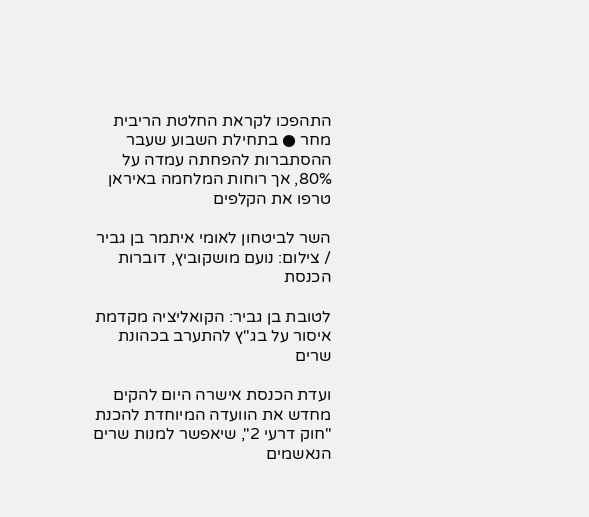התהפכו לקראת החלטת הריבית מחר ● בתחילת השבוע שעבר ההסתברות להפחתה עמדה על 80%, אך רוחות המלחמה באיראן טרפו את הקלפים

השר לביטחון לאומי איתמר בן גביר / צילום: נועם מושקוביץ, דוברות הכנסת

לטובת בן גביר: הקואליציה מקדמת איסור על בג"ץ להתערב בכהונת שרים

ועדת הכנסת אישרה היום להקים מחדש את הוועדה המיוחדת להכנת "חוק דרעי 2", שיאפשר למנות שרים הנאשמים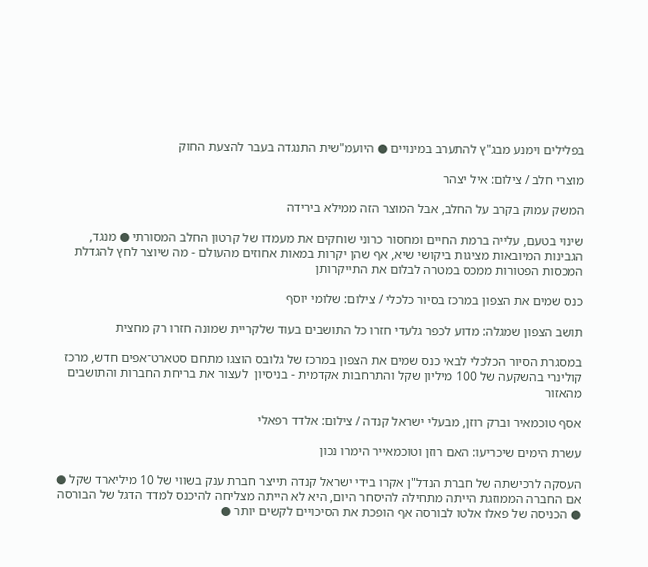בפלילים וימנע מבג"ץ להתערב במינויים ● היועמ"שית התנגדה בעבר להצעת החוק

מוצרי חלב / צילום: איל יצהר

המשק עמוק בקרב על החלב, אבל המוצר הזה ממילא בירידה

שינוי בטעם, עלייה ברמת החיים ומחסור כרוני שוחקים את מעמדו של קרטון החלב המסורתי ● מנגד, הגבינות המיובאות מציגות ביקושי שיא, אף שהן יקרות במאות אחוזים מהעולם - מה שיוצר לחץ להגדלת המכסות הפטורות ממכס במטרה לבלום את התייקרותן

כנס שמים את הצפון במרכז בסיור כלכלי / צילום: שלומי יוסף

תושב הצפון שמגלה: מדוע לכפר גלעדי חזרו כל התושבים בעוד שלקריית שמונה חזרו רק מחצית

במסגרת הסיור הכלכלי לבאי כנס שמים את הצפון במרכז של גלובס הוצגו מתחם סטארט־אפים חדש, מרכז קולינרי בהשקעה של 100 מיליון שקל והתרחבות אקדמית - בניסיון  לעצור את בריחת החברות והתושבים מהאזור

אסף טוכמאיר וברק רוזן, מבעלי ישראל קנדה / צילום: אלדד רפאלי

עשרת הימים שיכריעו: האם רוזן וטוכמאייר הימרו נכון

העסקה לרכישתה של חברת הנדל"ן אקרו בידי ישראל קנדה תייצר חברת ענק בשווי של 10 מיליארד שקל ● אם החברה הממוזגת הייתה מתחילה להיסחר היום, היא לא הייתה מצליחה להיכנס למדד הדגל של הבורסה ● הכניסה של פאלו אלטו לבורסה אף הופכת את הסיכויים לקשים יותר ●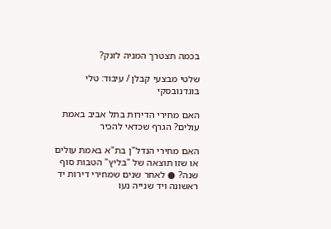בכמה תצטרך המניה לזנק?

שלטי מבצעי קבלן / עיבוד: טלי בוגדנובסקי

האם מחירי הדירות בתל אביב באמת עולים? הגרף שכדאי להכיר

האם מחירי הנדל"ן בת"א באמת עולים או שזו תוצאה של "בליץ" הטבות סוף שנה? ● לאחר שנים שמחירי דירות יד ראשונה ויד שנייה נעו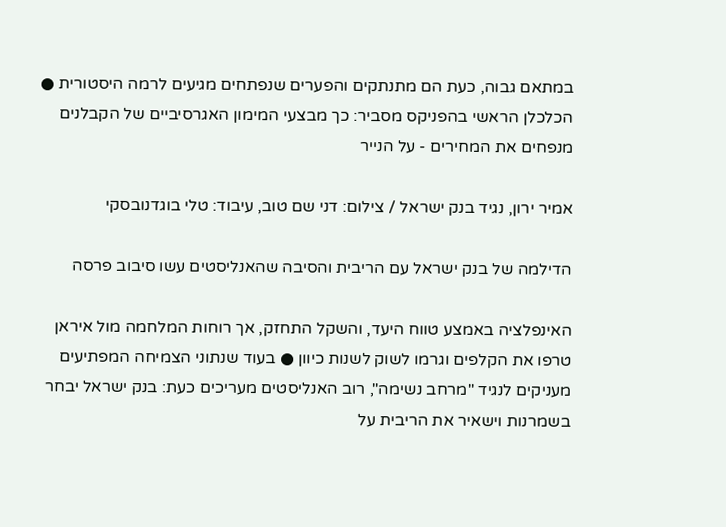במתאם גבוה, כעת הם מתנתקים והפערים שנפתחים מגיעים לרמה היסטורית ● הכלכלן הראשי בהפניקס מסביר: כך מבצעי המימון האגרסיביים של הקבלנים מנפחים את המחירים - על הנייר

אמיר ירון, נגיד בנק ישראל / צילום: דני שם טוב, עיבוד: טלי בוגדנובסקי

הדילמה של בנק ישראל עם הריבית והסיבה שהאנליסטים עשו סיבוב פרסה

האינפלציה באמצע טווח היעד, והשקל התחזק, אך רוחות המלחמה מול איראן טרפו את הקלפים וגרמו לשוק לשנות כיוון ● בעוד שנתוני הצמיחה המפתיעים מעניקים לנגיד "מרחב נשימה", רוב האנליסטים מעריכים כעת: בנק ישראל יבחר בשמרנות וישאיר את הריבית על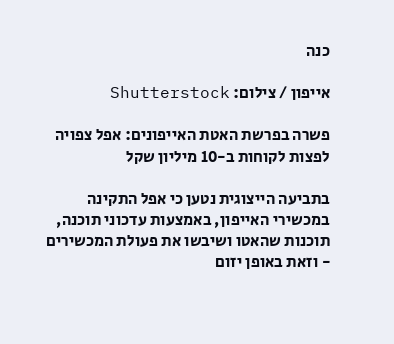כנה

אייפון / צילום: Shutterstock

פשרה בפרשת האטת האייפונים: אפל צפויה לפצות לקוחות ב-10 מיליון שקל

בתביעה הייצוגית נטען כי אפל התקינה במכשירי האייפון, באמצעות עדכוני תוכנה, תוכנות שהאטו ושיבשו את פעולת המכשירים - וזאת באופן יזום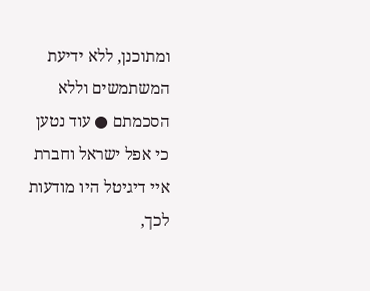ומתוכנן, ללא ידיעת המשתמשים וללא הסכמתם ● עוד נטען כי אפל ישראל וחברת איי דיגיטל היו מודעות לכך,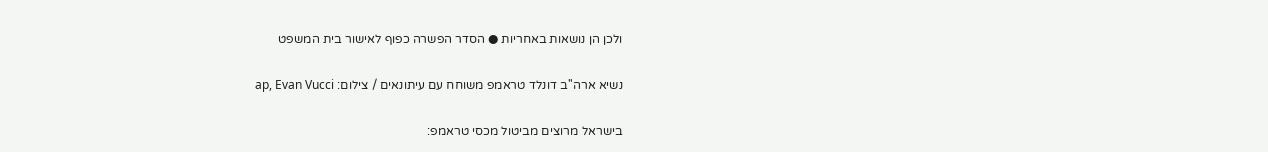ולכן הן נושאות באחריות ● הסדר הפשרה כפוף לאישור בית המשפט

נשיא ארה''ב דונלד טראמפ משוחח עם עיתונאים / צילום: ap, Evan Vucci

בישראל מרוצים מביטול מכסי טראמפ: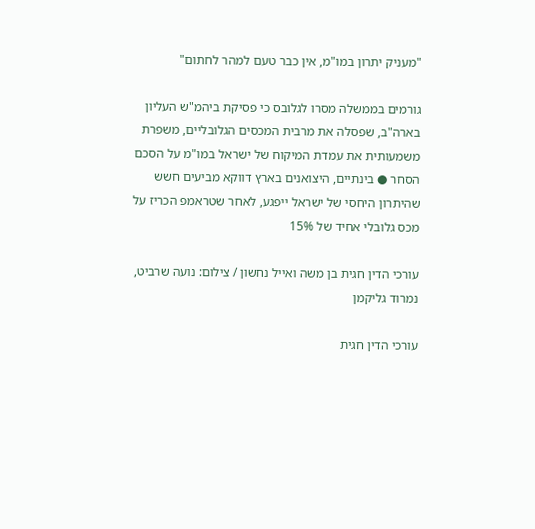"מעניק יתרון במו"מ, אין כבר טעם למהר לחתום"

גורמים בממשלה מסרו לגלובס כי פסיקת ביהמ"ש העליון בארה"ב, שפסלה את מרבית המכסים הגלובליים, משפרת משמעותית את עמדת המיקוח של ישראל במו"מ על הסכם הסחר ● בינתיים, היצואנים בארץ דווקא מביעים חשש שהיתרון היחסי של ישראל ייפגע, לאחר שטראמפ הכריז על מכס גלובלי אחיד של 15%

עורכי הדין חגית בן משה ואייל נחשון / צילום: נועה שרביט, נמרוד גליקמן

עורכי הדין חגית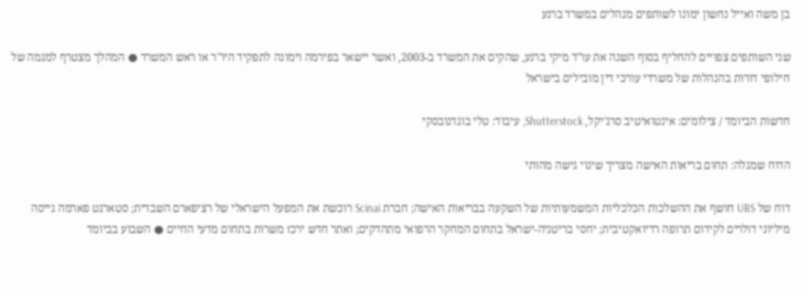בן משה ואייל נחשון ימונו לשותפים מנהלים במשרד ברנע

שני השותפים צפויים להחליף בסוף השנה את עו"ד מיקי ברנע, שהקים את המשרד ב-2003, ואשר יישאר בפירמה וימונה לתפקיד היו"ר או ראש המשרד ● המהלך מצטרף למגמה של חילופי דורות בהנהלות של משרדי עורכי דין מובילים בישראל

חדשות הביומד / צילומים: אינטואיטיב סרג'יקל, Shutterstock, עיבוד: טלי בוגדנובסקי

הדוח שמגלה: תחום בריאות האישה מצריך שינוי גישה מהותי

דוח של UBS חושף את ההשלכות הכלכליות המשמעותיות של השקעה בבריאות האישה; חברת Scinai רוכשת את המפעל הישראלי של רציפארם השבדית; סטארגט פארמה גייסה מיליוני דולרים לקידום תרופה רדיואקטיבית; יחסי בריטניה-ישראל בתחום המחקר הרפואי מתהדקים; ואתר חדש ירכז משרות בתחום מדעי החיים ● השבוע בביומד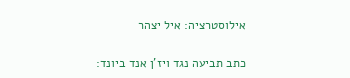אילוסטרציה: איל יצהר

כתב תביעה נגד ויז'ן אנד ביונד: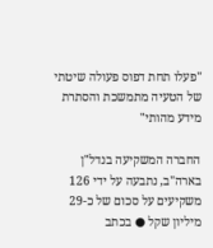"פעלו תחת דפוס פעולה שיטתי של הטעיה מתמשכת והסתרת מידע מהותי"

החברה המשקיעה בנדל"ן בארה"ב, נתבעה על ידי 126 משקיעים על סכום של כ-29 מיליון שקל ● בכתב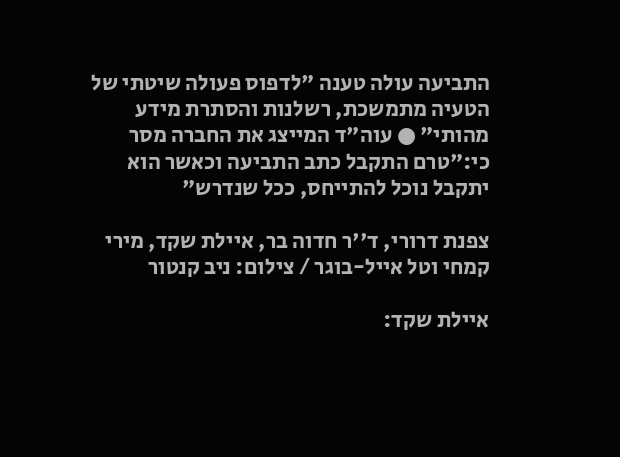התביעה עולה טענה "לדפוס פעולה שיטתי של הטעיה מתמשכת, רשלנות והסתרת מידע מהותי" ● עוה"ד המייצג את החברה מסר כי:"טרם התקבל כתב התביעה וכאשר הוא יתקבל נוכל להתייחס, ככל שנדרש"

צפנת דרורי, ד''ר חדוה בר, איילת שקד, מירי קמחי וטל אייל-בוגר / צילום: ניב קנטור

איילת שקד: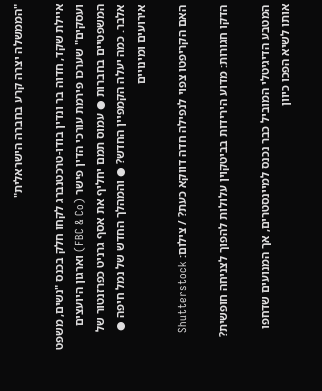"הממשלה יצרה קרע בחברה הישראלית"

איילת שקד, חדוה בר ונדין בודו-טרכטנברג לקחו חלק בכנס "נשים, משפט ועסקים" שערכו פירמת עורכי הדין פישר (FBC & Co) וארגון היועצים המשפטיים בחברות ● עמוס תמם יחליף את אסף גרניט כפרזנטור של אלבר. כמה יעלה הקמפיין החדש? ● והמהלך החדש של נמל חיפה ● אירועים ומינויים

האם הקריפטו צפוי לנפילה חדה דווקא כעת? / צילום: Shutterstock

הדקו חגורות: מדוע הירידות בביטקוין עלולות להפוך לצניחה חופשית?

המטבע הדיגיטלי המוביל כבר נכנס למיינסטרים, אך המנועים שדחפו אותו לשיא הפכו כיוון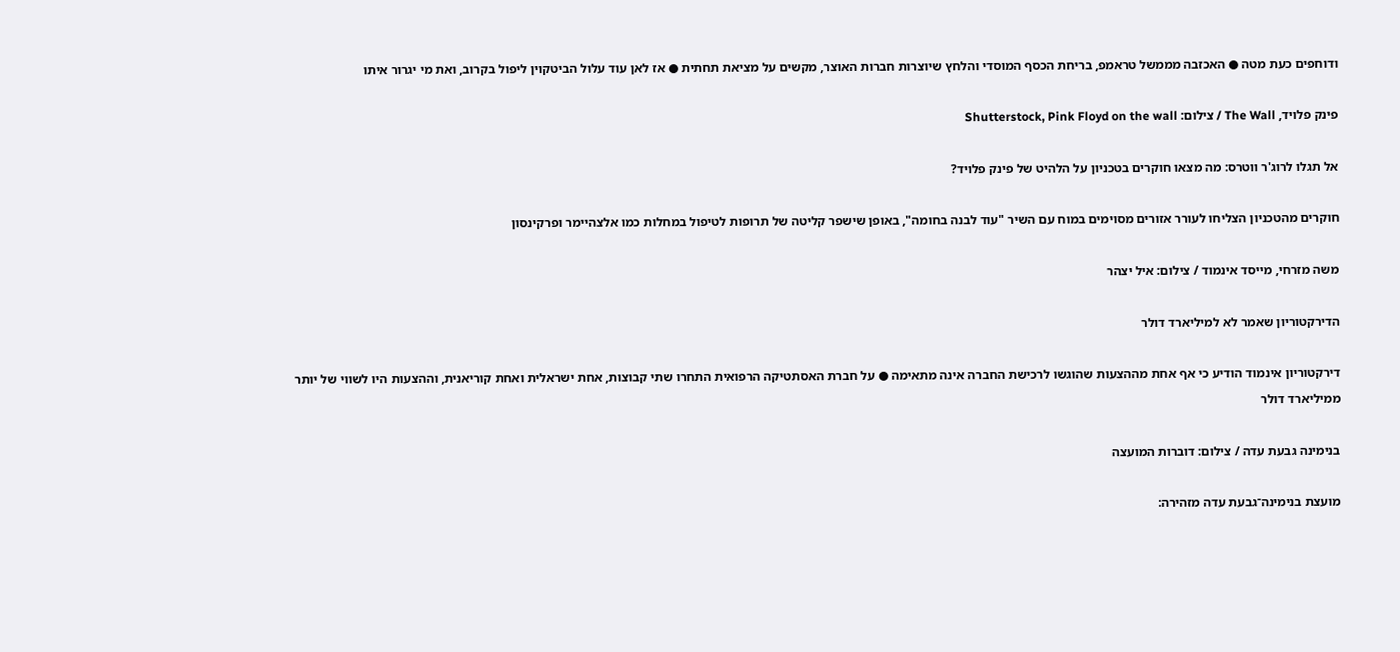ודוחפים כעת מטה ● האכזבה מממשל טראמפ, בריחת הכסף המוסדי והלחץ שיוצרות חברות האוצר, מקשים על מציאת תחתית ● אז לאן עוד עלול הביטקוין ליפול בקרוב, ואת מי יגרור איתו

פינק פלויד, The Wall / צילום: Shutterstock, Pink Floyd on the wall

אל תגלו לרוג'ר ווטרס: מה מצאו חוקרים בטכניון על הלהיט של פינק פלויד?

חוקרים מהטכניון הצליחו לעורר אזורים מסוימים במוח עם השיר "עוד לבנה בחומה", באופן שישפר קליטה של תרופות לטיפול במחלות כמו אלצהיימר ופרקינסון

משה מזרחי, מייסד אינמוד / צילום: איל יצהר

הדירקטוריון שאמר לא למיליארד דולר

דירקטוריון אינמוד הודיע כי אף אחת מההצעות שהוגשו לרכישת החברה אינה מתאימה ● על חברת האסתטיקה הרפואית התחרו שתי קבוצות, אחת ישראלית ואחת קוריאנית, וההצעות היו לשווי של יותר ממיליארד דולר

בנימינה גבעת עדה / צילום: דוברות המועצה

מועצת בנימינה־גבעת עדה מזהירה: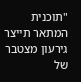"תוכנית המתאר תייצר גירעון מצטבר של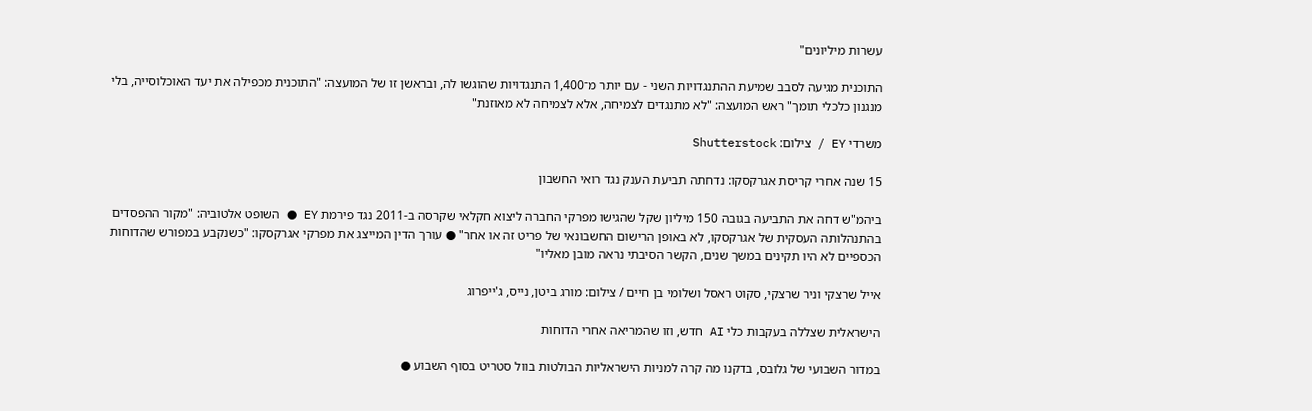עשרות מיליונים"

התוכנית מגיעה לסבב שמיעת ההתנגדויות השני - עם יותר מ־1,400 התנגדויות שהוגשו לה, ובראשן זו של המועצה: "התוכנית מכפילה את יעד האוכלוסייה, בלי מנגנון כלכלי תומך" ראש המועצה: "לא מתנגדים לצמיחה, אלא לצמיחה לא מאוזנת"

משרדי EY / צילום: Shutterstock

15 שנה אחרי קריסת אגרקסקו: נדחתה תביעת הענק נגד רואי החשבון

ביהמ"ש דחה את התביעה בגובה 150 מיליון שקל שהגישו מפרקי החברה ליצוא חקלאי שקרסה ב-2011 נגד פירמת EY ● השופט אלטוביה: "מקור ההפסדים בהתנהלותה העסקית של אגרקסקו, לא באופן הרישום החשבונאי של פריט זה או אחר" ● עורך הדין המייצג את מפרקי אגרקסקו: "כשנקבע במפורש שהדוחות הכספיים לא היו תקינים במשך שנים, הקשר הסיבתי נראה מובן מאליו"

אייל שרצקי וניר שרצקי, סקוט ראסל ושלומי בן חיים / צילום: מורג ביטן, נייס, ג'ייפרוג

הישראלית שצללה בעקבות כלי AI חדש, וזו שהמריאה אחרי הדוחות

במדור השבועי של גלובס, בדקנו מה קרה למניות הישראליות הבולטות בוול סטריט בסוף השבוע ●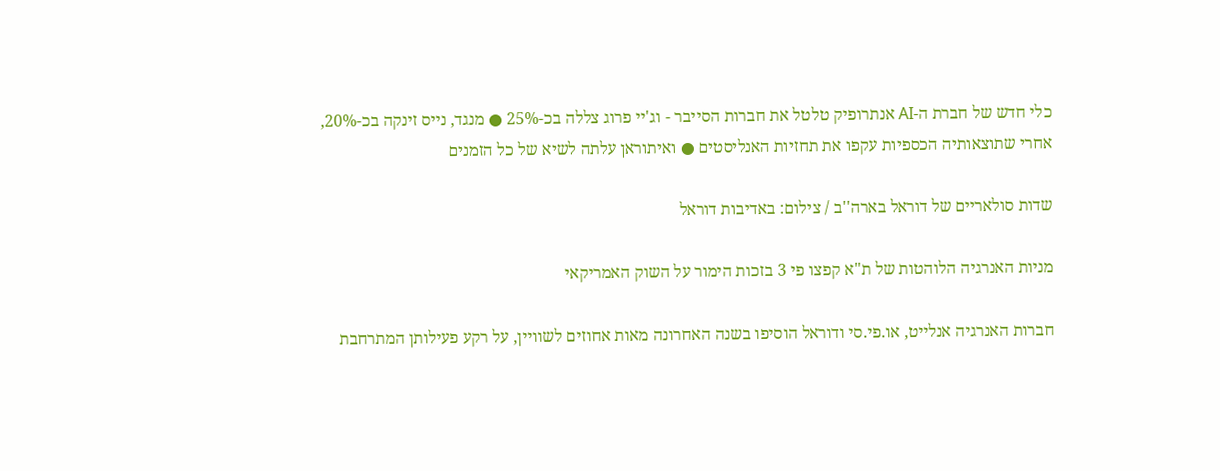כלי חדש של חברת ה-AI אנתרופיק טלטל את חברות הסייבר - וג'יי פרוג צללה בכ-25% ● מנגד, נייס זינקה בכ-20%, אחרי שתוצאותיה הכספיות עקפו את תחזיות האנליסטים ● ואיתוראן עלתה לשיא של כל הזמנים

שדות סולאריים של דוראל בארה''ב / צילום: באדיבות דוראל

מניות האנרגיה הלוהטות של ת"א קפצו פי 3 בזכות הימור על השוק האמריקאי

חברות האנרגיה אנלייט, או.פי.סי ודוראל הוסיפו בשנה האחרונה מאות אחוזים לשוויין, על רקע פעילותן המתרחבת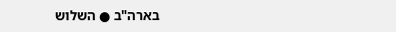בארה"ב ● השלוש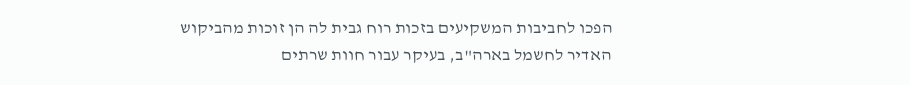הפכו לחביבות המשקיעים בזכות רוח גבית לה הן זוכות מהביקוש האדיר לחשמל בארה"ב, בעיקר עבור חוות שרתים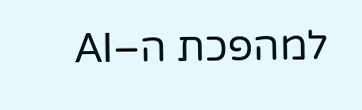למהפכת ה–AI